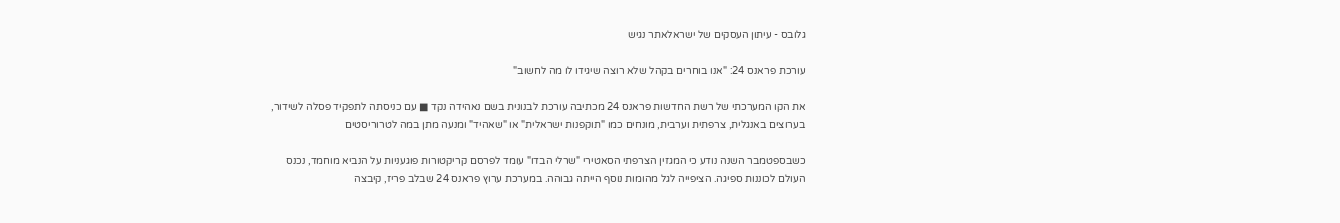גלובס - עיתון העסקים של ישראלאתר נגיש

עורכת פראנס 24: "אנו בוחרים בקהל שלא רוצה שיגידו לו מה לחשוב"

את הקו המערכתי של רשת החדשות פראנס 24 מכתיבה עורכת לבנונית בשם נאהידה נקד ■ עם כניסתה לתפקיד פסלה לשידור, בערוצים באנגלית, צרפתית וערבית, מונחים כמו "תוקפנות ישראלית" או "שאהיד" ומנעה מתן במה לטרוריסטים

כשבספטמבר השנה נודע כי המגזין הצרפתי הסאטירי "שרלי הבדו" עומד לפרסם קריקטורות פוגעניות על הנביא מוחמד, נכנס העולם לכוננות ספיגה. הציפייה לגל מהומות נוסף הייתה גבוהה. במערכת ערוץ פראנס 24 שבלב פריז, קיבצה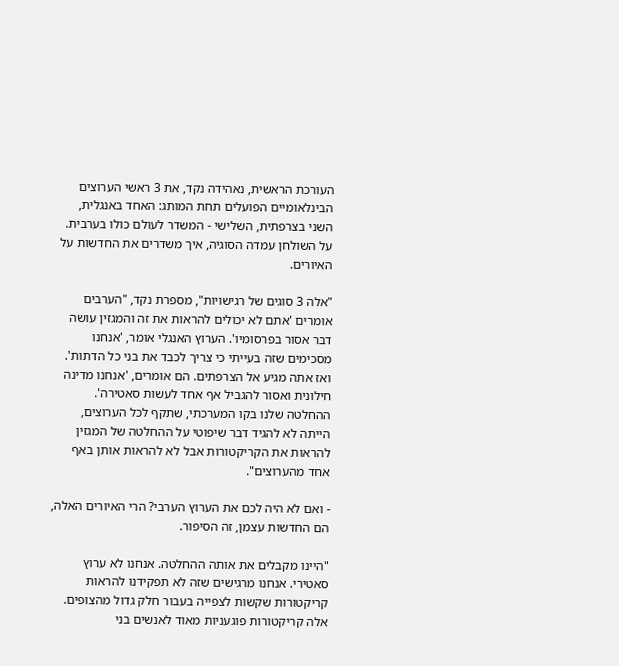העורכת הראשית, נאהידה נקד, את 3 ראשי הערוצים הבינלאומיים הפועלים תחת המותג: האחד באנגלית, השני בצרפתית, השלישי - המשדר לעולם כולו בערבית. על השולחן עמדה הסוגיה, איך משדרים את החדשות על האיורים.

"אלה 3 סוגים של רגישויות", מספרת נקד, "הערבים אומרים 'אתם לא יכולים להראות את זה והמגזין עושה דבר אסור בפרסומיו'. הערוץ האנגלי אומר, 'אנחנו מסכימים שזה בעייתי כי צריך לכבד את בני כל הדתות'. ואז אתה מגיע אל הצרפתים. הם אומרים, 'אנחנו מדינה חילונית ואסור להגביל אף אחד לעשות סאטירה'. ההחלטה שלנו בקו המערכתי, שתקף לכל הערוצים, הייתה לא להגיד דבר שיפוטי על ההחלטה של המגזין להראות את הקריקטורות אבל לא להראות אותן באף אחד מהערוצים".

- ואם לא היה לכם את הערוץ הערבי? הרי האיורים האלה, הם החדשות עצמן, זה הסיפור.

"היינו מקבלים את אותה ההחלטה. אנחנו לא ערוץ סאטירי. אנחנו מרגישים שזה לא תפקידנו להראות קריקטורות שקשות לצפייה בעבור חלק גדול מהצופים. אלה קריקטורות פוגעניות מאוד לאנשים בני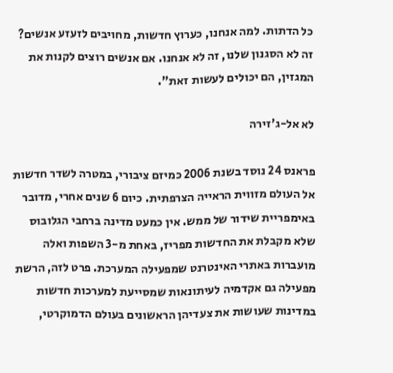כל הדתות. למה אנחנו, כערוץ חדשות, מחויבים לזעזע אנשים? זה לא הסגנון שלנו, זה לא אנחנו. אם אנשים רוצים לקנות את המגזין, הם יכולים לעשות זאת".

לא אל-ג'זירה

פראנס 24 נוסד בשנת 2006 כמיזם ציבורי, במטרה לשדר חדשות אל העולם מזווית הראייה הצרפתית. כיום 6 שנים אחרי, מדובר באימפריית שידור של ממש. אין כמעט מדינה ברחבי הגלובוס שלא מקבלת את החדשות מפריז, באחת מ-3 השפות ואלה מועברות באתרי האינטרנט שמפעילה המערכת. פרט לזה, הרשת מפעילה גם אקדמיה לעיתונאות שמסייעת למערכות חדשות במדינות שעושות את צעדיהן הראשונים בעולם הדמוקרטי,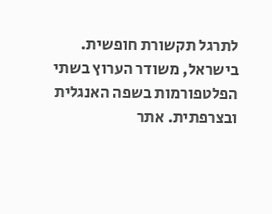לתרגל תקשורת חופשית. בישראל, משודר הערוץ בשתי הפלטפורמות בשפה האנגלית ובצרפתית. אתר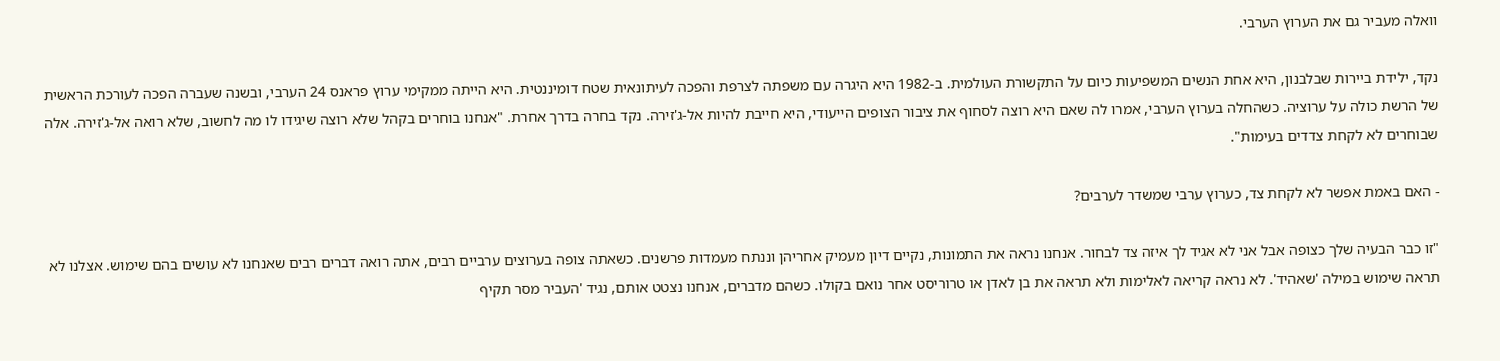וואלה מעביר גם את הערוץ הערבי.

נקד, ילידת ביירות שבלבנון, היא אחת הנשים המשפיעות כיום על התקשורת העולמית. ב-1982 היא היגרה עם משפתה לצרפת והפכה לעיתונאית שטח דומיננטית. היא הייתה ממקימי ערוץ פראנס 24 הערבי, ובשנה שעברה הפכה לעורכת הראשית של הרשת כולה על ערוציה. כשהחלה בערוץ הערבי, אמרו לה שאם היא רוצה לסחוף את ציבור הצופים הייעודי, היא חייבת להיות אל-ג'זירה. נקד בחרה בדרך אחרת. "אנחנו בוחרים בקהל שלא רוצה שיגידו לו מה לחשוב, שלא רואה אל-ג'זירה. אלה שבוחרים לא לקחת צדדים בעימות".

- האם באמת אפשר לא לקחת צד, כערוץ ערבי שמשדר לערבים?

"זו כבר הבעיה שלך כצופה אבל אני לא אגיד לך איזה צד לבחור. אנחנו נראה את התמונות, נקיים דיון מעמיק אחריהן וננתח מעמדות פרשנים. כשאתה צופה בערוצים ערביים רבים, אתה רואה דברים רבים שאנחנו לא עושים בהם שימוש. אצלנו לא תראה שימוש במילה 'שאהיד'. לא נראה קריאה לאלימות ולא תראה את בן לאדן או טרוריסט אחר נואם בקולו. כשהם מדברים, אנחנו נצטט אותם, נגיד 'העביר מסר תקיף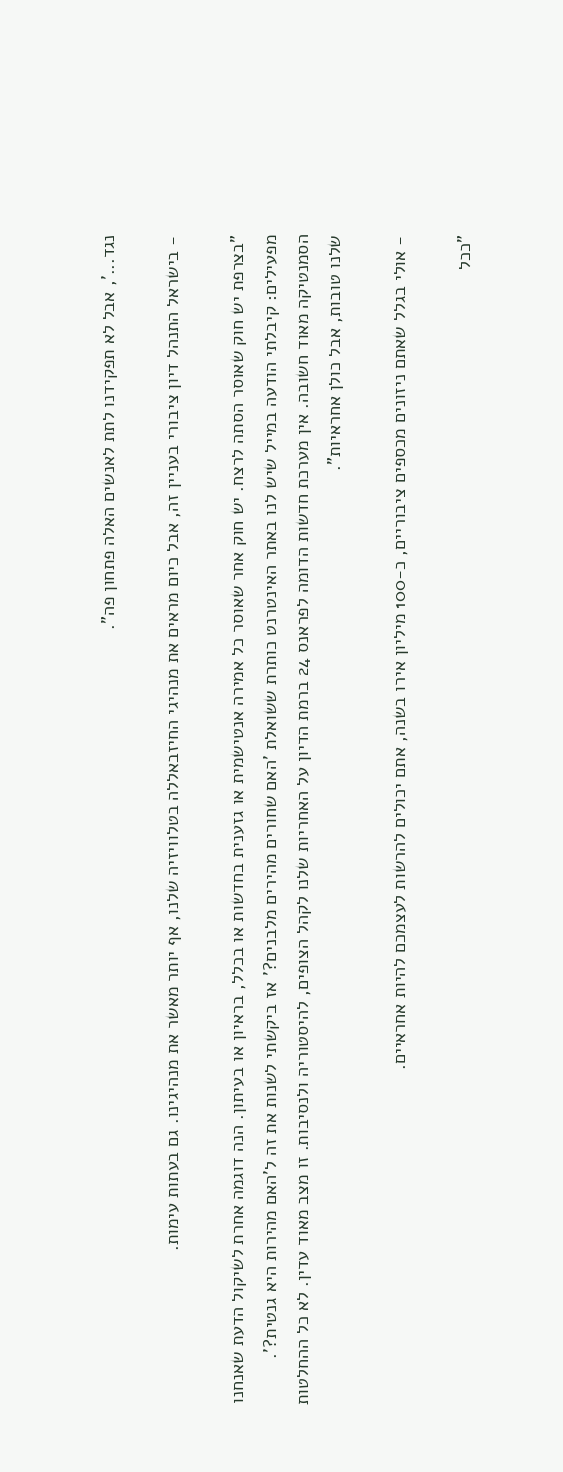נגד...', אבל לא תפקידנו לתת לאנשים האלה פתחון פה".

- בישראל התנהל דיון ציבורי בעניין זה, אבל כיום מראים את מנהיגי החיזבאללה בטלוויזיה שלנו, אף יותר מאשר את מנהיגינו. גם בעתות עימות.

"בצרפת יש חוק שאוסר הסתה לרצח. יש חוק אחר שאוסר כל אמירה אנטישמית או גזענית בחדשות או בכלל, בראיון או בעיתון. הנה דוגמה אחרת לשיקול הדעת שאנחנו מפעילים: קיבלתי הודעה במייל שיש לנו באתר האינטרנט כותרת ששואלת 'האם שחורים מהירים מלבנים?' אז ביקשתי לשנות את זה ל'האם מהירות היא גנטית?'. הסמנטיקה מאוד חשובה. אין מערכת חדשות הדומה לפראנס 24 ברמת הדיון על האחריות שלנו לקהל הצופים, להיסטוריה ולנסיבות. זו מצב מאוד עדין. לא כל ההחלטות שלנו טובות, אבל כולן אחראיות".

- אולי בגלל שאתם ניזונים מכספים ציבוריים, כ-100 מיליון אירו בשנה, אתם יכולים להרשות לעצמכם להיות אחראיים.

"ככל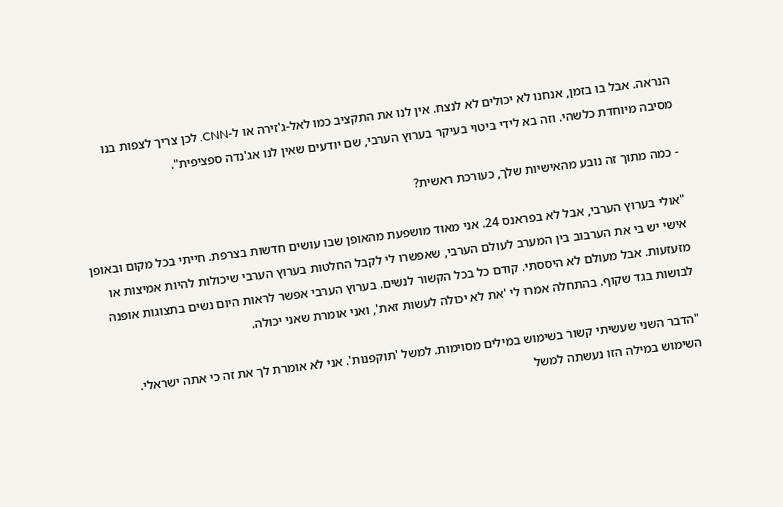הנראה. אבל בו בזמן, אנחנו לא יכולים לא לנצח. אין לנו את התקציב כמו לאל-ג'זירה או ל-CNN. לכן צריך לצפות בנו מסיבה מיוחדת כלשהי. וזה בא לידי ביטוי בעיקר בערוץ הערבי, שם יודעים שאין לנו אג'נדה ספציפית".

- כמה מתוך זה נובע מהאישיות שלך, כעורכת ראשית?

"אולי בערוץ הערבי, אבל לא בפראנס 24. אני מאוד מושפעת מהאופן שבו עושים חדשות בצרפת. חייתי בכל מקום ובאופן אישי יש בי את הערבוב בין המערב לעולם הערבי, שאפשרו לי לקבל החלטות בערוץ הערבי שיכולות להיות אמיצות או מזעזעות. אבל מעולם לא היססתי. קודם כל בכל הקשור לנשים. בערוץ הערבי אפשר לראות היום נשים בתצוגות אופנה לבושות בגד שקוף. בהתחלה אמרו לי 'את לא יכולה לעשות זאת', ואני אומרת שאני יכולה.

"הדבר השני שעשיתי קשור בשימוש במילים מסוימות. למשל 'תוקפנות'. אני לא אומרת לך את זה כי אתה ישראלי. השימוש במילה הזו נעשתה למשל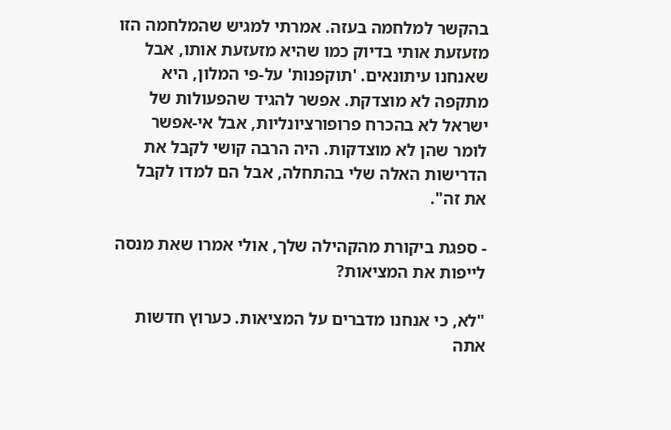בהקשר למלחמה בעזה. אמרתי למגיש שהמלחמה הזו מזעזעת אותי בדיוק כמו שהיא מזעזעת אותו, אבל שאנחנו עיתונאים. 'תוקפנות' על-פי המלון, היא מתקפה לא מוצדקת. אפשר להגיד שהפעולות של ישראל לא בהכרח פרופורציונליות, אבל אי-אפשר לומר שהן לא מוצדקות. היה הרבה קושי לקבל את הדרישות האלה שלי בהתחלה, אבל הם למדו לקבל את זה".

- ספגת ביקורת מהקהילה שלך, אולי אמרו שאת מנסה לייפות את המציאות?

"לא, כי אנחנו מדברים על המציאות. כערוץ חדשות אתה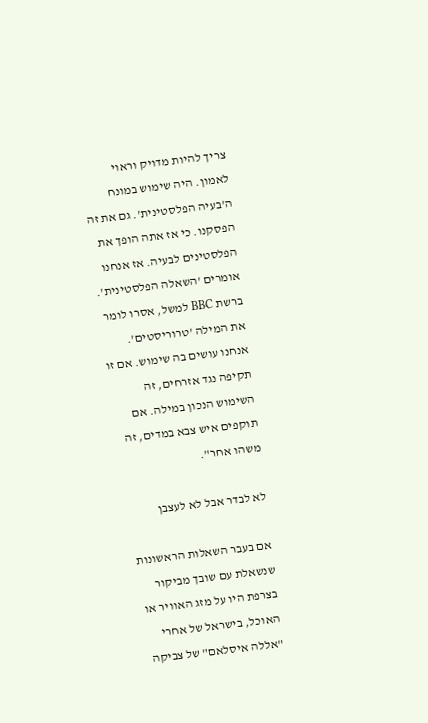צריך להיות מדויק וראוי לאמון. היה שימוש במונח ה'בעיה הפלסטינית'. גם את זה הפסקנו. כי אז אתה הופך את הפלסטינים לבעיה. אז אנחנו אומרים 'השאלה הפלסטינית'. ברשת BBC למשל, אסרו לומר את המילה 'טרוריסטים'. אנחנו עושים בה שימוש. אם זו תקיפה נגד אזרחים, זה השימוש הנכון במילה. אם תוקפים איש צבא במדים, זה משהו אחר".

לא לבדר אבל לא לעצבן

אם בעבר השאלות הראשונות שנשאלת עם שובך מביקור בצרפת היו על מזג האוויר או האוכל, בישראל של אחרי "אללה איסלאם" של צביקה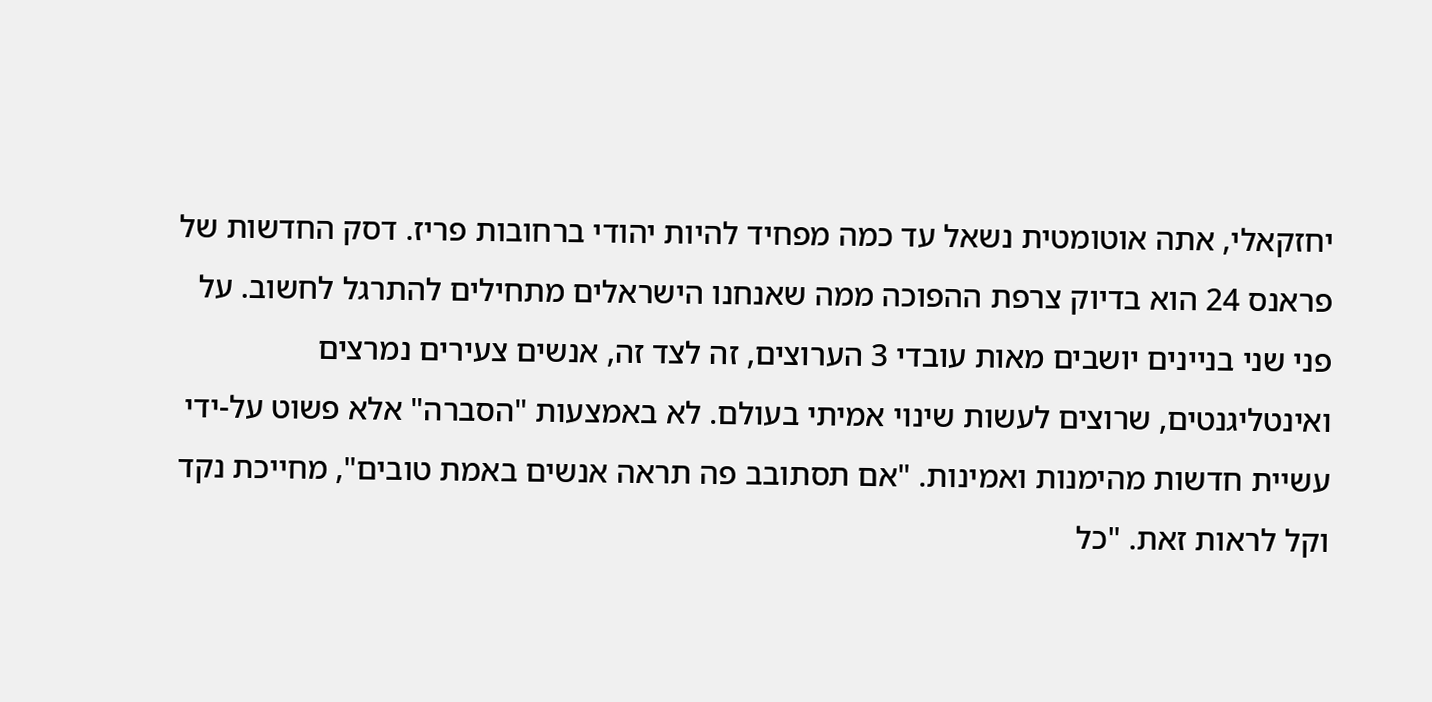יחזקאלי, אתה אוטומטית נשאל עד כמה מפחיד להיות יהודי ברחובות פריז. דסק החדשות של פראנס 24 הוא בדיוק צרפת ההפוכה ממה שאנחנו הישראלים מתחילים להתרגל לחשוב. על פני שני בניינים יושבים מאות עובדי 3 הערוצים, זה לצד זה, אנשים צעירים נמרצים ואינטליגנטים, שרוצים לעשות שינוי אמיתי בעולם. לא באמצעות "הסברה" אלא פשוט על-ידי עשיית חדשות מהימנות ואמינות. "אם תסתובב פה תראה אנשים באמת טובים", מחייכת נקד וקל לראות זאת. "כל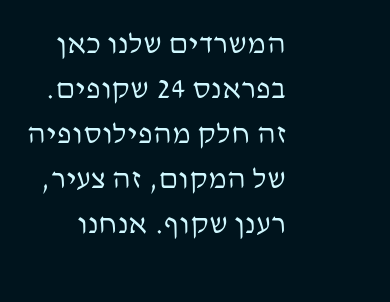המשרדים שלנו כאן בפראנס 24 שקופים. זה חלק מהפילוסופיה של המקום, זה צעיר, רענן שקוף. אנחנו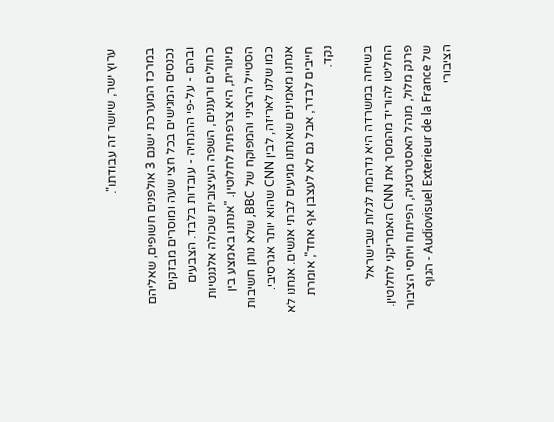ערוץ ישר, שיושר זה עבודתו".

במרכז המערכת ישנם 3 אולפנים חשופים, שאליהם נכנסים המגישים בכל חצי שעה ומוסרים מבזקים ובהם - על-פי ההנחיה - עובדות בלבד. הצבעים כחולים ורעננים, השפה העיצובית שכולה אלגנטיות מינורית, היא צרפתית לחלוטין. "אנחנו באמצע בין הסטייל הרציני והמפוקח של BBC, שלא נותן חשיבות כמו שלנו לאריזה, לבין CNN שהוא יותר אגרסיבי. אנחנו מאמינים שאנחנו מגיעים לבתי אנשים. אנחנו לא חייבים לבדר, אבל גם לא לעצבן אף אחד", אומרת נקד.

בשיחה במשרדה היא נדהמת לגלות שבישראל החליטו להוריד מהמסך את CNN האמריקני לחלוטין. פרנק מלול, מנהל האסטרטגיה, הפיתוח ויחסי הציבור של Audiovisuel Exterieur de la France - הגוף הציבורי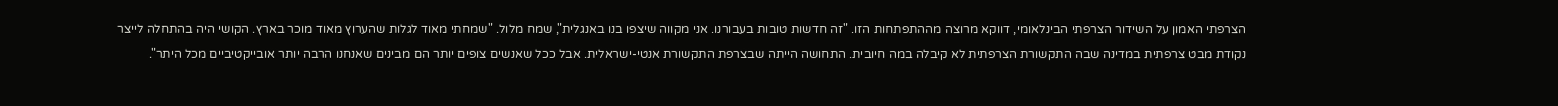הצרפתי האמון על השידור הצרפתי הבינלאומי, דווקא מרוצה מההתפתחות הזו. "זה חדשות טובות בעבורנו. אני מקווה שיצפו בנו באנגלית", שמח מלול. "שמחתי מאוד לגלות שהערוץ מאוד מוכר בארץ. הקושי היה בהתחלה לייצר נקודת מבט צרפתית במדינה שבה התקשורת הצרפתית לא קיבלה במה חיובית. התחושה הייתה שבצרפת התקשורת אנטי-ישראלית. אבל ככל שאנשים צופים יותר הם מבינים שאנחנו הרבה יותר אובייקטיביים מכל היתר".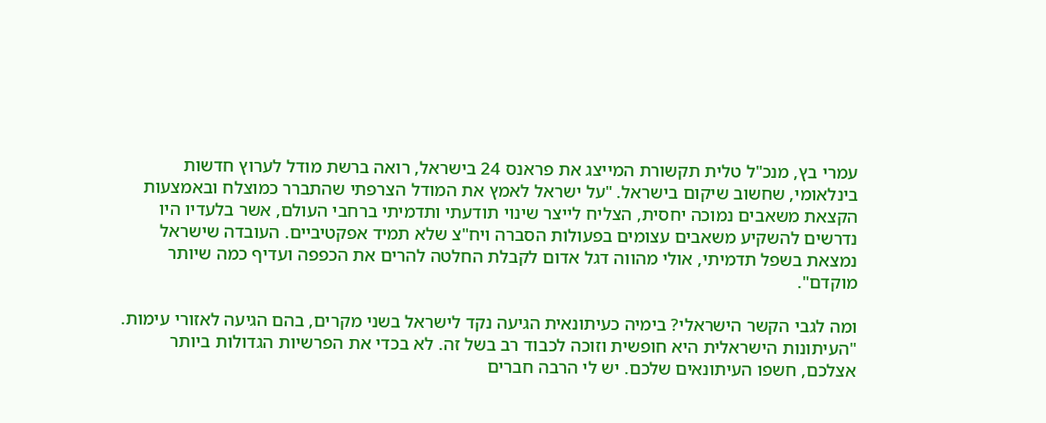עמרי בץ, מנכ"ל טלית תקשורת המייצג את פראנס 24 בישראל, רואה ברשת מודל לערוץ חדשות בינלאומי, שחשוב שיקום בישראל. "על ישראל לאמץ את המודל הצרפתי שהתברר כמוצלח ובאמצעות הקצאת משאבים נמוכה יחסית, הצליח לייצר שינוי תודעתי ותדמיתי ברחבי העולם, אשר בלעדיו היו נדרשים להשקיע משאבים עצומים בפעולות הסברה ויח"צ שלא תמיד אפקטיביים. העובדה שישראל נמצאת בשפל תדמיתי, אולי מהווה דגל אדום לקבלת החלטה להרים את הכפפה ועדיף כמה שיותר מוקדם".

ומה לגבי הקשר הישראלי? בימיה כעיתונאית הגיעה נקד לישראל בשני מקרים, בהם הגיעה לאזורי עימות. "העיתונות הישראלית היא חופשית וזוכה לכבוד רב בשל זה. לא בכדי את הפרשיות הגדולות ביותר אצלכם, חשפו העיתונאים שלכם. יש לי הרבה חברים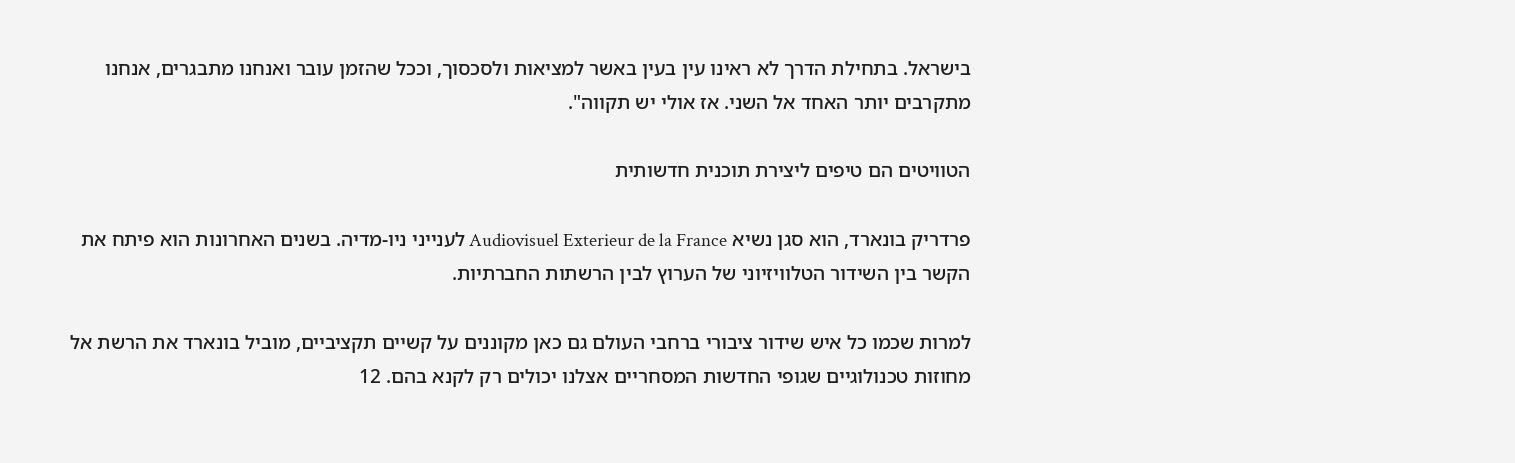בישראל. בתחילת הדרך לא ראינו עין בעין באשר למציאות ולסכסוך, וככל שהזמן עובר ואנחנו מתבגרים, אנחנו מתקרבים יותר האחד אל השני. אז אולי יש תקווה".

הטוויטים הם טיפים ליצירת תוכנית חדשותית

פרדריק בונארד, הוא סגן נשיא Audiovisuel Exterieur de la France לענייני ניו-מדיה. בשנים האחרונות הוא פיתח את הקשר בין השידור הטלוויזיוני של הערוץ לבין הרשתות החברתיות.

למרות שכמו כל איש שידור ציבורי ברחבי העולם גם כאן מקוננים על קשיים תקציביים, מוביל בונארד את הרשת אל מחוזות טכנולוגיים שגופי החדשות המסחריים אצלנו יכולים רק לקנא בהם. 12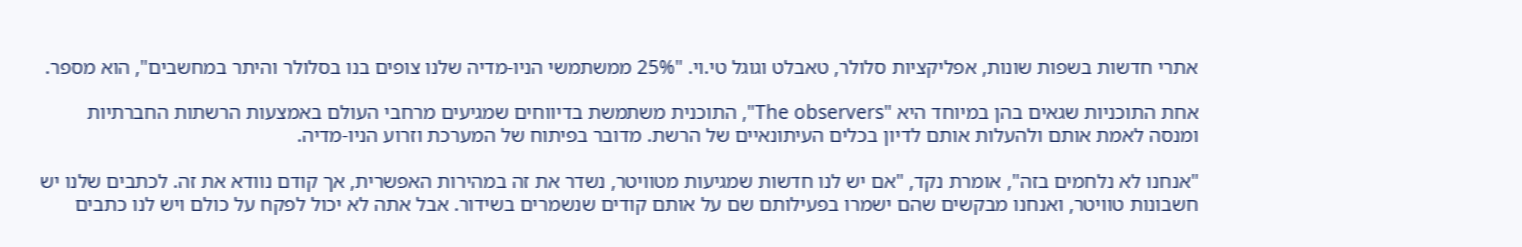אתרי חדשות בשפות שונות, אפליקציות סלולר, טאבלט וגוגל טי.וי. "25% ממשתמשי הניו-מדיה שלנו צופים בנו בסלולר והיתר במחשבים", הוא מספר.

אחת התוכניות שגאים בהן במיוחד היא "The observers", התוכנית משתמשת בדיווחים שמגיעים מרחבי העולם באמצעות הרשתות החברתיות ומנסה לאמת אותם ולהעלות אותם לדיון בכלים העיתונאיים של הרשת. מדובר בפיתוח של המערכת וזרוע הניו-מדיה.

"אנחנו לא נלחמים בזה", אומרת נקד, "אם יש לנו חדשות שמגיעות מטוויטר, נשדר את זה במהירות האפשרית, אך קודם נוודא את זה. לכתבים שלנו יש חשבונות טוויטר, ואנחנו מבקשים שהם ישמרו בפעילותם שם על אותם קודים שנשמרים בשידור. אבל אתה לא יכול לפקח על כולם ויש לנו כתבים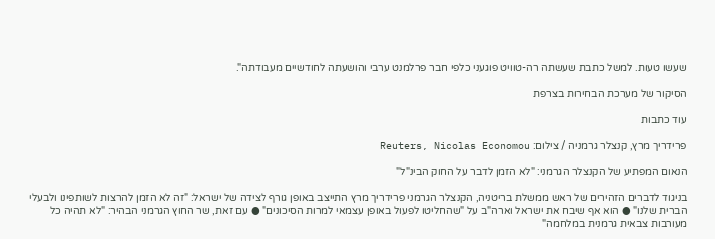שעשו טעות. למשל כתבת שעשתה רה-טוויט פוגעני כלפי חבר פרלמנט ערבי והושעתה לחודשיים מעבודתה".

הסיקור של מערכת הבחירות בצרפת

עוד כתבות

פרידריך מרץ, קנצלר גרמניה / צילום: Reuters, Nicolas Economou

הנאום המפתיע של הקנצלר הגרמני: "לא הזמן לדבר על החוק הבינ"ל"

בניגוד לדברים הזהירים של ראש ממשלת בריטניה, הקנצלר הגרמני פרידריך מרץ התייצב באופן גורף לצידה של ישראל: "זה לא הזמן להרצות לשותפינו ולבעלי הברית שלנו" ● הוא אף שיבח את ישראל וארה"ב על "שהחליטו לפעול באופן עצמאי למרות הסיכונים" ● עם זאת, שר החוץ הגרמני הבהיר: "לא תהיה כל מעורבות צבאית גרמנית במלחמה"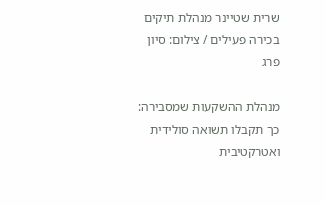שרית שטיינר מנהלת תיקים בכירה פעילים / צילום: סיון פרג

מנהלת ההשקעות שמסבירה: כך תקבלו תשואה סולידית ואטרקטיבית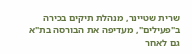שרית שטיינר, מנהלת תיקים בכירה ב"פעילים", מעדיפה את הבורסה בת"א גם לאחר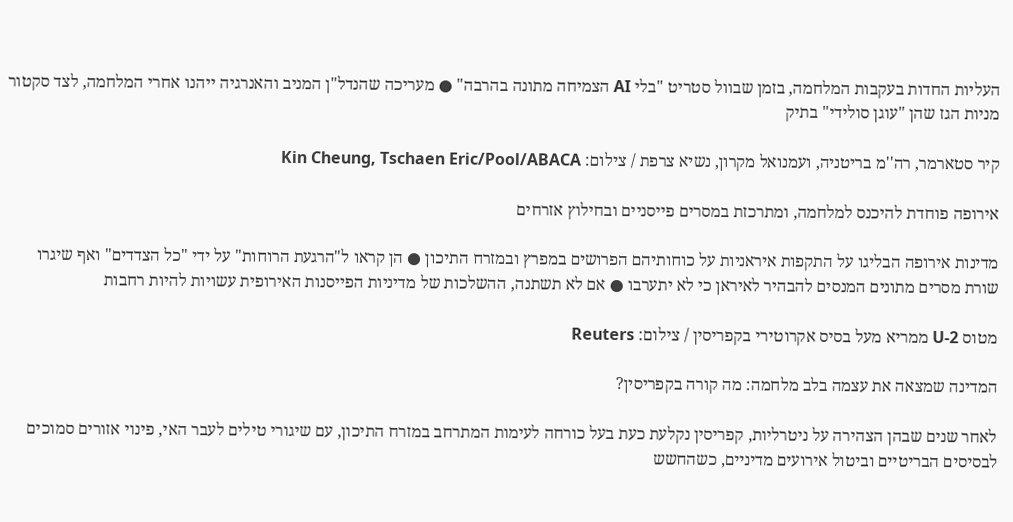העליות החדות בעקבות המלחמה, בזמן שבוול סטריט "בלי AI הצמיחה מתונה בהרבה" ● מעריכה שהנדל"ן המניב והאנרגיה ייהנו אחרי המלחמה, לצד סקטור מניות הגז שהן "עוגן סולידי" בתיק

קיר סטארמר, רה''מ בריטניה, ועמנואל מקרון, נשיא צרפת / צילום: Kin Cheung, Tschaen Eric/Pool/ABACA

אירופה פוחדת להיכנס למלחמה, ומתרכזת במסרים פייסניים ובחילוץ אזרחים

מדינות אירופה הבליגו על התקפות איראניות על כוחותיהם הפרושים במפרץ ובמזרח התיכון ● הן קראו ל"הרגעת הרוחות" על ידי "כל הצדדים" ואף שיגרו שורת מסרים מתונים המנסים להבהיר לאיראן כי לא יתערבו ● אם לא תשתנה, ההשלכות של מדיניות הפייסנות האירופית עשויות להיות רחבות

מטוס U-2 ממריא מעל בסיס אקרוטירי בקפריסין / צילום: Reuters

המדינה שמצאה את עצמה בלב מלחמה: מה קורה בקפריסין?

לאחר שנים שבהן הצהירה על ניטרליות, קפריסין נקלעת כעת בעל כורחה לעימות המתרחב במזרח התיכון, עם שיגורי טילים לעבר האי, פינוי אזורים סמוכים לבסיסים הבריטיים וביטול אירועים מדיניים, כשהחשש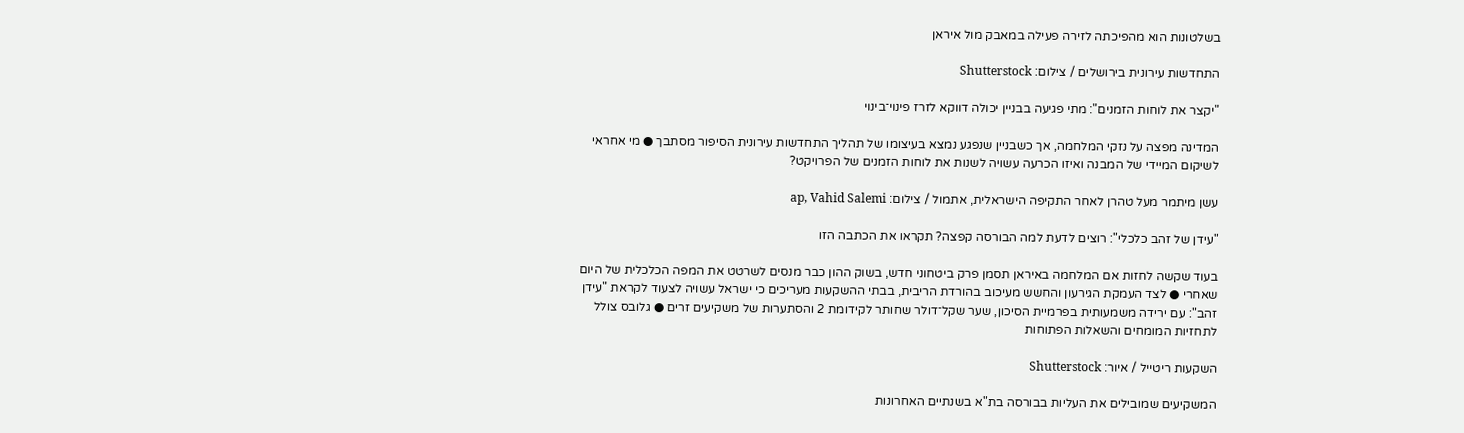בשלטונות הוא מהפיכתה לזירה פעילה במאבק מול איראן

התחדשות עירונית בירושלים / צילום: Shutterstock

"יקצר את לוחות הזמנים": מתי פגיעה בבניין יכולה דווקא לזרז פינוי־בינוי

המדינה מפצה על נזקי המלחמה, אך כשבניין שנפגע נמצא בעיצומו של תהליך התחדשות עירונית הסיפור מסתבך ● מי אחראי לשיקום המיידי של המבנה ואיזו הכרעה עשויה לשנות את לוחות הזמנים של הפרויקט?

עשן מיתמר מעל טהרן לאחר התקיפה הישראלית, אתמול / צילום: ap, Vahid Salemi

"עידן של זהב כלכלי": רוצים לדעת למה הבורסה קפצה? תקראו את הכתבה הזו

בעוד שקשה לחזות אם המלחמה באיראן תסמן פרק ביטחוני חדש, בשוק ההון כבר מנסים לשרטט את המפה הכלכלית של היום שאחרי ● לצד העמקת הגירעון והחשש מעיכוב בהורדת הריבית, בבתי ההשקעות מעריכים כי ישראל עשויה לצעוד לקראת "עידן זהב": עם ירידה משמעותית בפרמיית הסיכון, שער שקל־דולר שחותר לקידומת 2 והסתערות של משקיעים זרים ● גלובס צולל לתחזיות המומחים והשאלות הפתוחות

השקעות ריטייל / איור: Shutterstock

המשקיעים שמובילים את העליות בבורסה בת"א בשנתיים האחרונות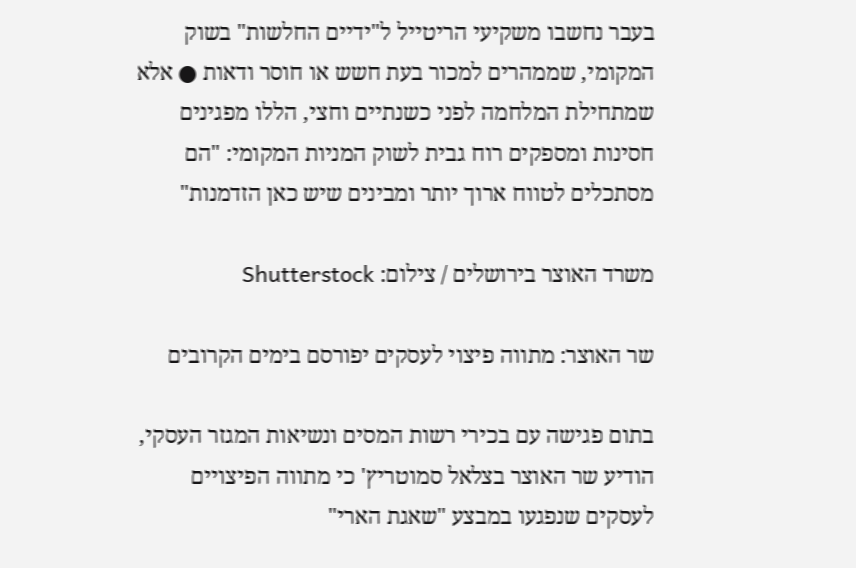בעבר נחשבו משקיעי הריטייל ל"ידיים החלשות" בשוק המקומי, שממהרים למכור בעת חשש או חוסר ודאות ● אלא שמתחילת המלחמה לפני כשנתיים וחצי, הללו מפגינים חסינות ומספקים רוח גבית לשוק המניות המקומי: "הם מסתכלים לטווח ארוך יותר ומבינים שיש כאן הזדמנות"

משרד האוצר בירושלים / צילום: Shutterstock

שר האוצר: מתווה פיצוי לעסקים יפורסם בימים הקרובים

בתום פגישה עם בכירי רשות המסים ונשיאות המגזר העסקי, הודיע שר האוצר בצלאל סמוטריץ' כי מתווה הפיצויים לעסקים שנפגעו במבצע "שאגת הארי"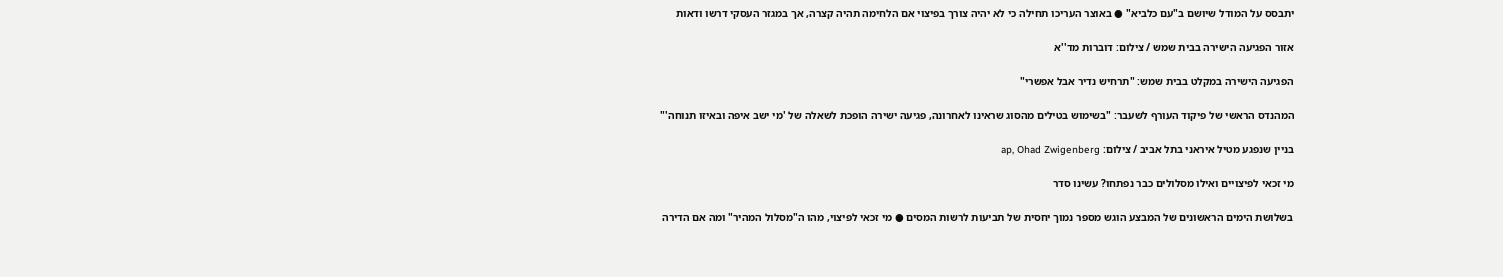יתבסס על המודל שיושם ב"עם כלביא" ● באוצר העריכו תחילה כי לא יהיה צורך בפיצוי אם הלחימה תהיה קצרה, אך במגזר העסקי דרשו ודאות

אזור הפגיעה הישירה בבית שמש / צילום: דוברות מד''א

הפגיעה הישירה במקלט בבית שמש: "תרחיש נדיר אבל אפשרי"

המהנדס הראשי של פיקוד העורף לשעבר: "בשימוש בטילים מהסוג שראינו לאחרונה, פגיעה ישירה הופכת לשאלה של 'מי ישב איפה ובאיזו תנוחה'"

בניין שנפגע מטיל איראני בתל אביב / צילום: ap, Ohad Zwigenberg

מי זכאי לפיצויים ואילו מסלולים כבר נפתחו? עשינו סדר

בשלושת הימים הראשונים של המבצע הוגש מספר נמוך יחסית של תביעות לרשות המסים ● מי זכאי לפיצוי, מהו ה"מסלול המהיר" ומה אם הדירה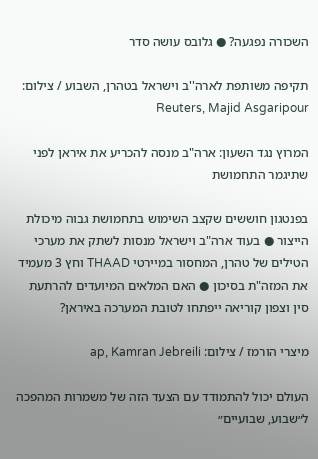השכורה נפגעה? ● גלובס עושה סדר

תקיפה משותפת לארה''ב וישראל בטהרן, השבוע / צילום: Reuters, Majid Asgaripour

המרוץ נגד השעון: ארה"ב מנסה להכריע את איראן לפני שתיגמר התחמושת

בפנטגון חוששים שקצב השימוש בתחמושת גבוה מיכולת הייצור ● בעוד ארה"ב וישראל מנסות לשתק את מערכי הטילים של טהרן, המחסור במיירטי THAAD וחץ 3 מעמיד את המזה"ת בסיכון ● האם המלאים המיועדים להרתעת סין וצפון קוריאה ייפתחו לטובת המערכה באיראן?

מיצרי הורמז / צילום: ap, Kamran Jebreili

העולם יכול להתמודד עם הצעד הזה של משמרות המהפכה ל״שבוע, שבועיים״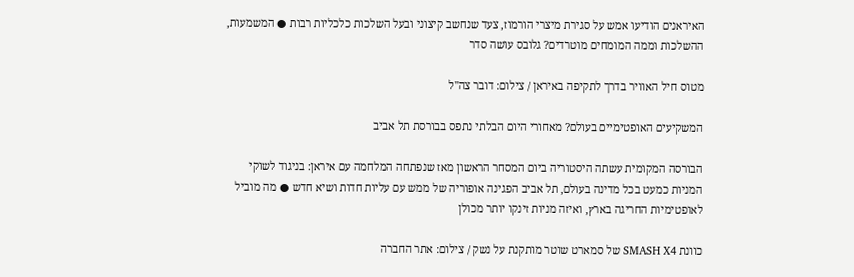האיראנים הודיעו אמש על סגירת מיצרי הורמוז, צעד שנחשב קיצוני ובעל השלכות כלכליות רבות ● המשמעות, ההשלכות וממה המומחים מוטרדים? גלובס עושה סדר

מטוס חיל האוויר בדרך לתקיפה באיראן / צילום: דובר צה''ל

המשקיעים האופטימיים בעולם? מאחורי היום הבלתי נתפס בבורסת תל אביב

הבורסה המקומית עשתה היסטוריה ביום המסחר הראשון מאז שנפתחה המלחמה עם איראן: בניגוד לשוקי המניות כמעט בכל מדינה בעולם, תל אביב הפגינה אופוריה של ממש עם עליות חדות ושיא חדש ● מה מוביל לאופטימיות החריגה בארץ, ואיזה מניות זינקו יותר מכולן

כוונת SMASH X4 של סמארט שוטר מותקנת על נשק / צילום: אתר החברה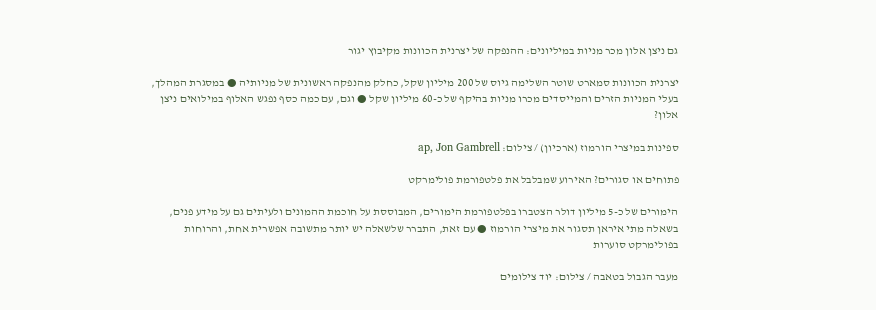גם ניצן אלון מכר מניות במיליונים: ההנפקה של יצרנית הכוונות מקיבוץ יגור

יצרנית הכוונות סמארט שוטר השלימה גיוס של 200 מיליון שקל, כחלק מהנפקה ראשונית של מניותיה ● במסגרת המהלך, בעלי המניות הזרים והמייסדים מכרו מניות בהיקף של כ-60 מיליון שקל ● וגם, עם כמה כסף נפגש האלוף במילואים ניצן אלון?

ספינות במיצרי הורמוז (ארכיון) / צילום: ap, Jon Gambrell

פתוחים או סגורים? האירוע שמבלבל את פלטפורמת פולימרקט

הימורים של כ-5 מיליון דולר הצטברו בפלטפורמת הימורים, המבוססת על חוכמת ההמונים ולעיתים גם על מידע פנים, בשאלה מתי איראן תסגור את מיצרי הורמוז ● עם זאת, התברר שלשאלה יש יותר מתשובה אפשרית אחת, והרוחות בפולימרקט סוערות

מעבר הגבול בטאבה / צילום: יוד צילומים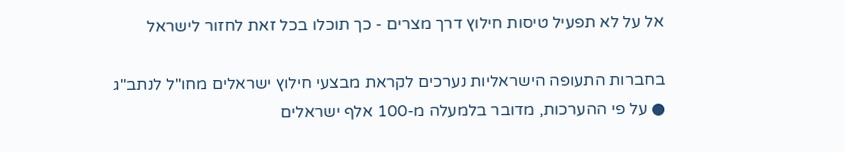אל על לא תפעיל טיסות חילוץ דרך מצרים - כך תוכלו בכל זאת לחזור לישראל

בחברות התעופה הישראליות נערכים לקראת מבצעי חילוץ ישראלים מחו"ל לנתב"ג ● על פי ההערכות, מדובר בלמעלה מ-100 אלף ישראלים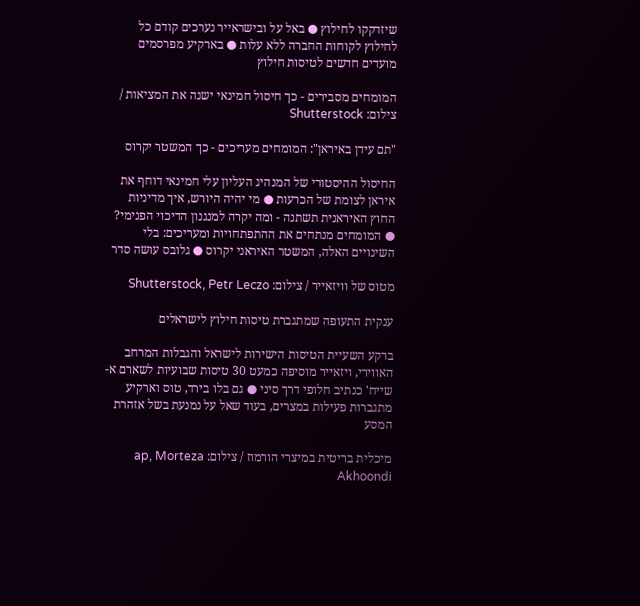שיזדקקו לחילוץ ● באל על ובישראייר נערכים קודם כל לחילוץ לקוחות החברה ללא עלות ● בארקיע מפרסמים מועדים חדשים לטיסות חילוץ

המומחים מסבירים - כך חיסול חמינאי ישנה את המציאות / צילום: Shutterstock

"תם עידן באיראן": המומחים מעריכים - כך המשטר יקרוס

החיסול ההיסטורי של המנהיג העליון עלי חמינאי דוחף את איראן לצומת של הכרעות ● מי יהיה היורש, איך מדיניות החוץ האיראנית תשתנה - ומה יקרה למנגנון הדיכוי הפנימי? ● המומחים מנתחים את ההתפתחויות ומעריכים: בלי השינויים האלה, המשטר האיראני יקרוס ● גלובס עושה סדר

מטוס של וויזאייר / צילום: Shutterstock, Petr Leczo

ענקית התעופה שמתגברת טיסות חילוץ לישראלים

ברקע השעיית הטיסות הישירות לישראל והגבלות המרחב האווירי, ויזאייר מוסיפה כמעט 30 טיסות שבועיות לשארם א-שייח' כנתיב חלופי דרך סיני ● גם בלו בירד, טוס וארקיע מתגברות פעילות במצרים, בעוד שאל על נמנעת בשל אזהרת המסע

מיכלית בריטית במיצרי הורמוז / צילום: ap, Morteza Akhoondi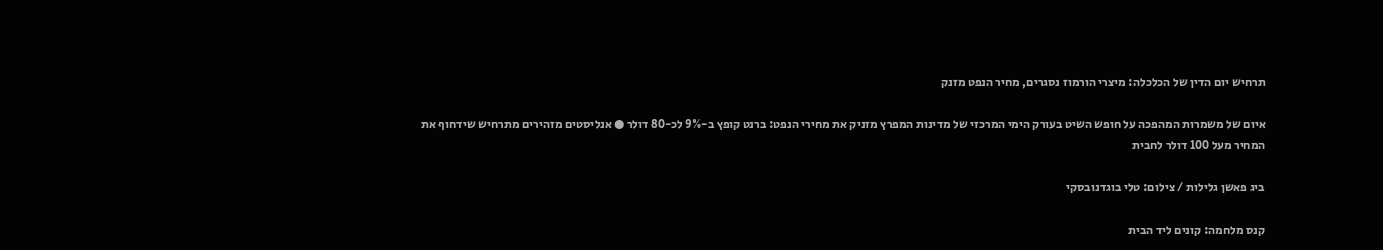תרחיש יום הדין של הכלכלה: מיצרי הורמוז נסגרים, מחיר הנפט מזנק

איום של משמרות המהפכה על חופש השיט בעורק הימי המרכזי של מדינות המפרץ מזניק את מחירי הנפט: ברנט קופץ ב-9% לכ-80 דולר ● אנליסטים מזהירים מתרחיש שידחוף את המחיר מעל 100 דולר לחבית

ביג פאשן גלילות / צילום: טלי בוגדנובסקי

קנס מלחמה: קונים ליד הבית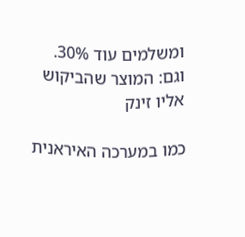ומשלמים עוד 30%. וגם: המוצר שהביקוש אליו זינק

כמו במערכה האיראנית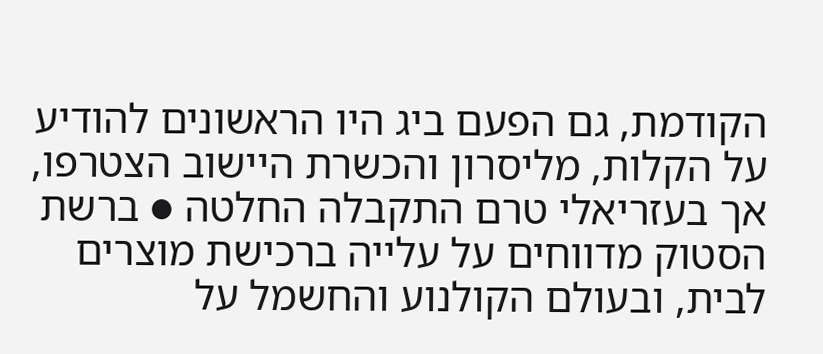הקודמת, גם הפעם ביג היו הראשונים להודיע על הקלות, מליסרון והכשרת היישוב הצטרפו, אך בעזריאלי טרם התקבלה החלטה ● ברשת הסטוק מדווחים על עלייה ברכישת מוצרים לבית, ובעולם הקולנוע והחשמל על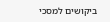ביקושים למסכי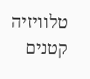טלוויזיה קטנים